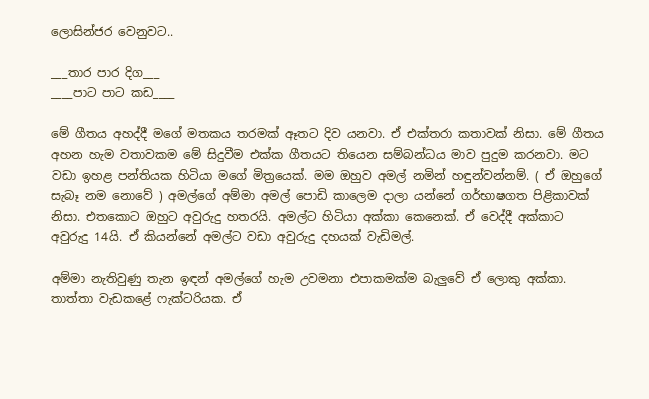ලොසින්ජර වෙනුවට..

___තාර පාර දිග___
____පාට පාට කඩ____

මේ ගීතය අහද්දී මගේ මතකය තරමක් ඈතට දිව යනවා. ඒ එක්තරා කතාවක් නිසා. මේ ගීතය අහන හැම වතාවකම මේ සිදුවීම එක්ක ගීතයට තියෙන සම්බන්ධය මාව පුදුම කරනවා. මට වඩා ඉහළ පන්තියක හිටියා මගේ මිත්‍රයෙක්. මම ඔහුව අමල් නමින් හඳුන්වන්නම්. ( ඒ ඔහුගේ සැබෑ නම නොවේ ) අමල්ගේ අම්මා අමල් පොඩි කාලෙම දාලා යන්නේ ගර්භාෂගත පිළිකාවක් නිසා. එතකොට ඔහුට අවුරුදු හතරයි. අමල්ට හිටියා අක්කා කෙනෙක්. ඒ වෙද්දී අක්කාට අවුරුදු 14යි. ඒ කියන්නේ අමල්ට වඩා අවුරුදු දහයක් වැඩිමල්.

අම්මා නැතිවුණු තැන ඉඳන් අමල්ගේ හැම උවමනා එපාකමක්ම බැලුවේ ඒ ලොකු අක්කා. තාත්තා වැඩකළේ ෆැක්ටරියක. ඒ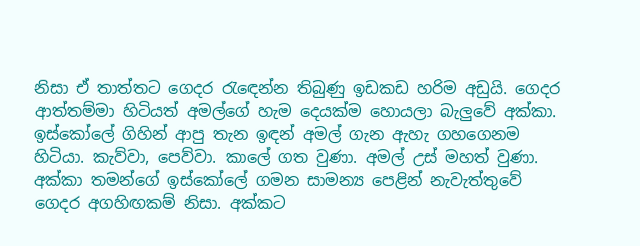නිසා ඒ තාත්තට ගෙදර රැඳෙන්න තිබුණු ඉඩකඩ හරිම අඩුයි. ගෙදර ආත්තම්මා හිටියත් අමල්ගේ හැම දෙයක්ම හොයලා බැලුවේ අක්කා. ඉස්කෝලේ ගිහින් ආපු තැන ඉඳන් අමල් ගැන ඇහැ ගහගෙනම හිටියා. කැව්වා, පෙව්වා. කාලේ ගත වුණා. අමල් උස් මහත් වුණා. අක්කා තමන්ගේ ඉස්කෝලේ ගමන සාමන්‍ය පෙළින් නැවැත්තුවේ ගෙදර අගහිඟකම් නිසා. අක්කට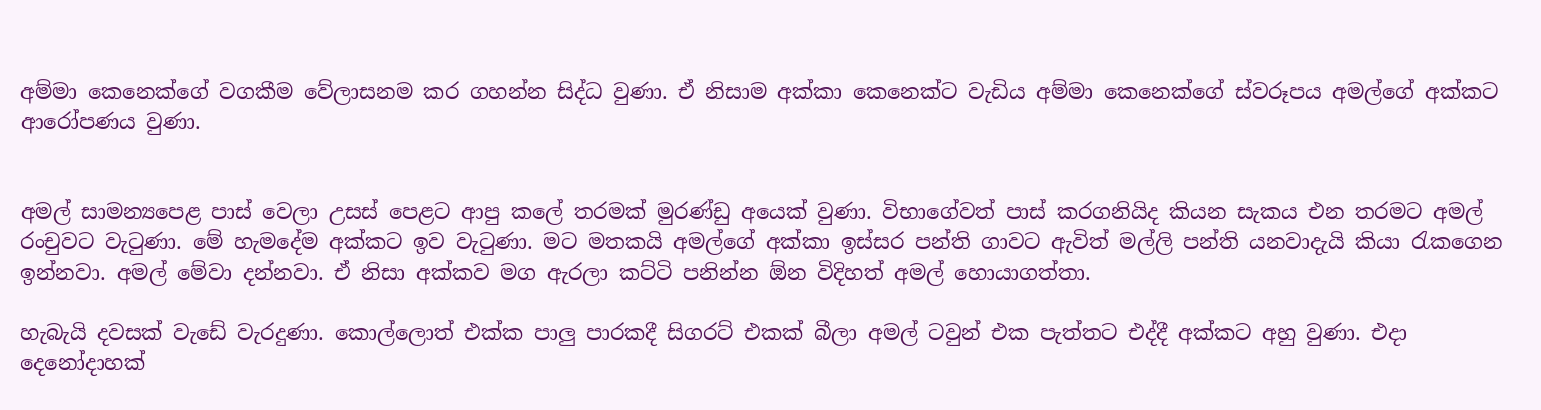අම්මා කෙනෙක්ගේ වගකීම වේලාසනම කර ගහන්න සිද්ධ වුණා. ඒ නිසාම අක්කා කෙනෙක්ට වැඩිය අම්මා කෙනෙක්ගේ ස්වරූපය අමල්ගේ අක්කට ආරෝපණය වුණා.


අමල් සාමන්‍යපෙළ පාස් වෙලා උසස් පෙළට ආපු කලේ තරමක් මුරණ්ඩු අයෙක් වුණා. විභාගේවත් පාස් කරගනියිද කියන සැකය එන තරමට අමල් රංචුවට වැටුණා. මේ හැමදේම අක්කට ඉව වැටුණා. මට මතකයි අමල්ගේ අක්කා ඉස්සර පන්ති ගාවට ඇවිත් මල්ලි පන්ති යනවාදැයි කියා රැකගෙන ඉන්නවා. අමල් මේවා දන්නවා. ඒ නිසා අක්කව මග ඇරලා කට්ටි පනින්න ඕන විදිහත් අමල් හොයාගත්තා.

හැබැයි දවසක් වැඩේ වැරදුණා. කොල්ලොත් එක්ක පාලු පාරකදී සිගරට් එකක් බීලා අමල් ටවුන් එක පැත්තට එද්දී අක්කට අහු වුණා. එදා දෙනෝදාහක්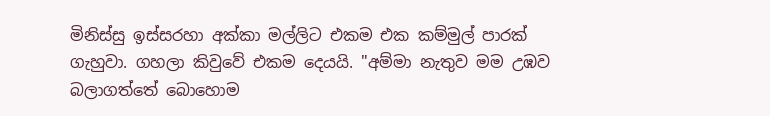මිනිස්සු ඉස්සරහා අක්කා මල්ලිට එකම එක කම්මුල් පාරක් ගැහුවා. ගහලා කිවුවේ එකම දෙයයි. "අම්මා නැතුව මම උඹව බලාගත්තේ බොහොම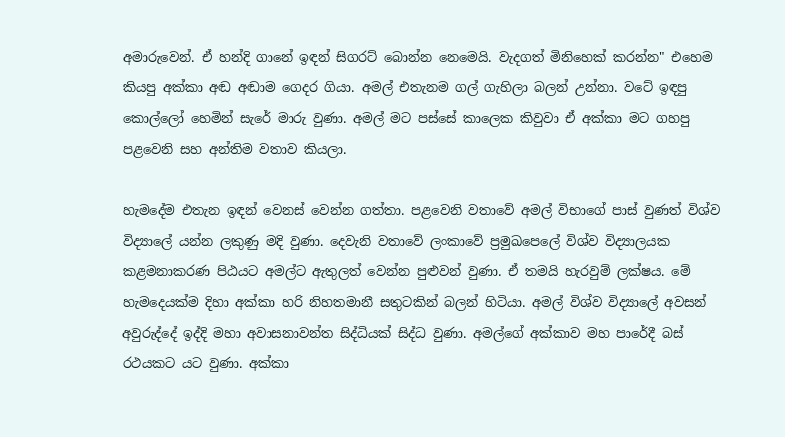අමාරුවෙන්. ඒ හන්දි ගානේ ඉඳන් සිගරට් බොන්න නෙමෙයි. වැදගත් මිනිහෙක් කරන්න" එහෙම කියපු අක්කා අඬ අඬාම ගෙදර ගියා. අමල් එතැනම ගල් ගැහිලා බලන් උන්නා. වටේ ඉඳපු කොල්ලෝ හෙමින් සැරේ මාරු වුණා. අමල් මට පස්සේ කාලෙක කිවුවා ඒ අක්කා මට ගහපු පළවෙනි සහ අන්තිම වතාව කියලා.

හැමදේම එතැන ඉඳන් වෙනස් වෙන්න ගත්තා. පළවෙනි වතාවේ අමල් විභාගේ පාස් වුණත් විශ්ව විද්‍යාලේ යන්න ලකුණු මදි වුණා. දෙවැනි වතාවේ ලංකාවේ ප්‍රමුඛපෙලේ විශ්ව විද්‍යාලයක කළමනාකරණ පිඨයට අමල්ට ඇතුලත් වෙන්න පුළුවන් වුණා. ඒ තමයි හැරවුම් ලක්ෂය. මේ හැමදෙයක්ම දිහා අක්කා හරි නිහතමානී සතුටකින් බලන් හිටියා. අමල් විශ්ව විද්‍යාලේ අවසන් අවුරුද්දේ ඉද්දි මහා අවාසනාවන්ත සිද්ධියක් සිද්ධ වුණා. අමල්ගේ අක්කාව මහ පාරේදී බස් රථයකට යට වුණා. අක්කා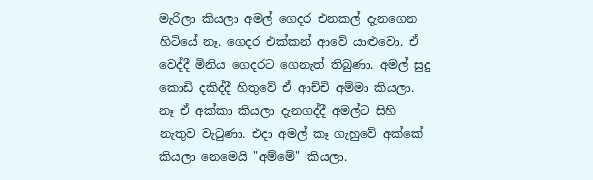මැරිලා කියලා අමල් ගෙදර එනකල් දැනගෙන හිටියේ නෑ. ගෙදර එක්කන් ආවේ යාළුවො. ඒ වෙද්දී මිනිය ගෙදරට ගෙනැත් තිබුණා. අමල් සුදු කොඩි දකිද්දී හිතුවේ ඒ ආච්චි අම්මා කියලා. නෑ ඒ අක්කා කියලා දැනගද්දී අමල්ට සිහි නැතුව වැටුණා. එදා අමල් කෑ ගැහුවේ අක්කේ කියලා නෙමෙයි "අම්මේ" කියලා.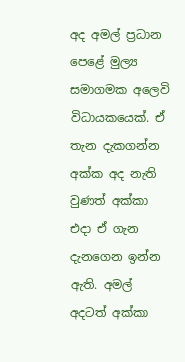අද අමල් ප්‍රධාන පෙළේ මුල්‍ය සමාගමක අලෙවි විධායකයෙක්. ඒ තැන දැකගන්න අක්ක අද නැති වුණත් අක්කා එදා ඒ ගැන දැනගෙන ඉන්න ඇති. අමල් අදටත් අක්කා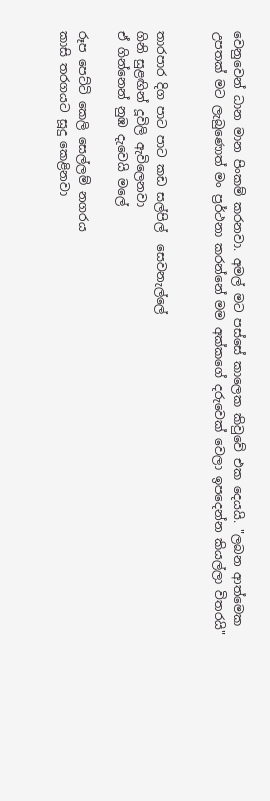වෙනුවෙන් ධාන මාන පිංකම් කරනවා. අමල් මට පස්සේ කාලෙක කිවුවේ එක දෙයයි. "ලබන ආත්මෙක උපතක් මට ලැබුණොත් මං ප්‍රර්ථනා කරන්නේ මම අක්කගේ දරුවෙක් වෙලා ඉපදෙන්න කියල්ලා විතරයි"


තාරපාර දිග පාට පාට කඩ සල්පිල්  සෙවනැල්ලේ
ගිනි සුළඟින් දූවිලි ඇවිලෙනවා
ඒ ගින්නෙන් නුඹ දැවෙයි මලේ

රූප පෙට්ටි කෙලි සෙල්ලම් නගරය
කාසි තරගයට සූදු කෙළිනවා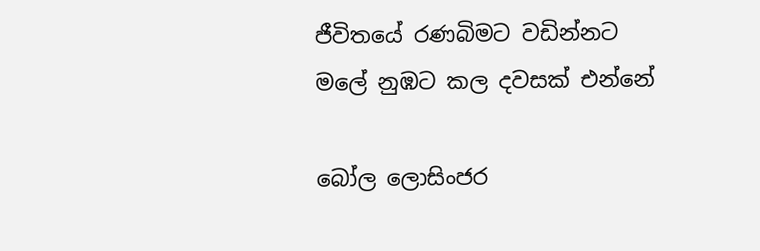ජීවිතයේ රණබිමට වඩින්නට
මලේ නුඹට කල දවසක් එන්නේ

බෝල ලොසිංජර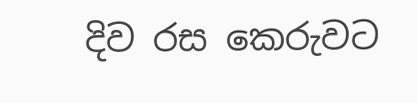දිව රස කෙරුවට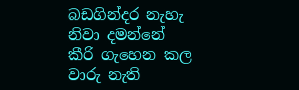බඩගින්දර නැහැ නිවා දමන්නේ
කීරි ගැහෙන කල වාරු නැති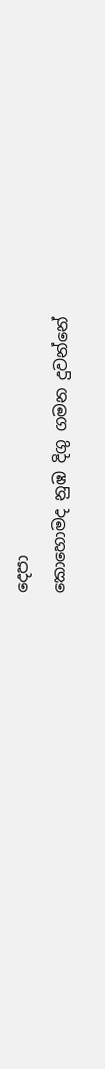දෙපා
කොහොමද නුඹ දිගු ගමන දුවන්නේ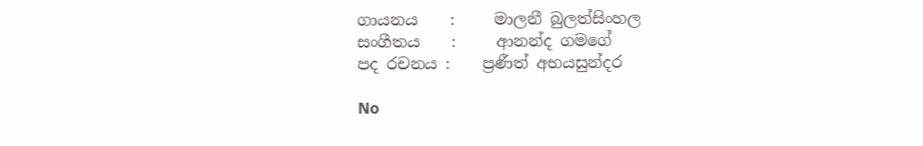ගායනය    :     මාලනී බුලත්සිංහල
සංගීතය    :     ආනන්ද ගමගේ
පද රචනය :    ප්‍රණීත් අභයසුන්දර

No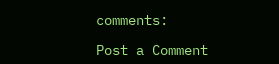comments:

Post a Comment